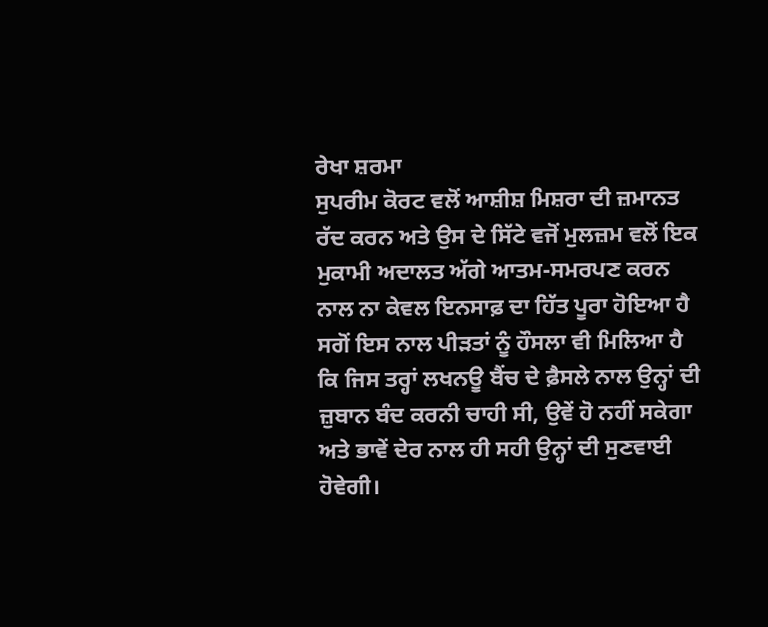ਰੇਖਾ ਸ਼ਰਮਾ
ਸੁਪਰੀਮ ਕੋਰਟ ਵਲੋਂ ਆਸ਼ੀਸ਼ ਮਿਸ਼ਰਾ ਦੀ ਜ਼ਮਾਨਤ ਰੱਦ ਕਰਨ ਅਤੇ ਉਸ ਦੇ ਸਿੱਟੇ ਵਜੋਂ ਮੁਲਜ਼ਮ ਵਲੋਂ ਇਕ ਮੁਕਾਮੀ ਅਦਾਲਤ ਅੱਗੇ ਆਤਮ-ਸਮਰਪਣ ਕਰਨ ਨਾਲ ਨਾ ਕੇਵਲ ਇਨਸਾਫ਼ ਦਾ ਹਿੱਤ ਪੂਰਾ ਹੋਇਆ ਹੈ ਸਗੋਂ ਇਸ ਨਾਲ ਪੀੜਤਾਂ ਨੂੰ ਹੌਸਲਾ ਵੀ ਮਿਲਿਆ ਹੈ ਕਿ ਜਿਸ ਤਰ੍ਹਾਂ ਲਖਨਊ ਬੈਂਚ ਦੇ ਫ਼ੈਸਲੇ ਨਾਲ ਉਨ੍ਹਾਂ ਦੀ ਜ਼ੁਬਾਨ ਬੰਦ ਕਰਨੀ ਚਾਹੀ ਸੀ, ਉਵੇਂ ਹੋ ਨਹੀਂ ਸਕੇਗਾ ਅਤੇ ਭਾਵੇਂ ਦੇਰ ਨਾਲ ਹੀ ਸਹੀ ਉਨ੍ਹਾਂ ਦੀ ਸੁਣਵਾਈ ਹੋਵੇਗੀ।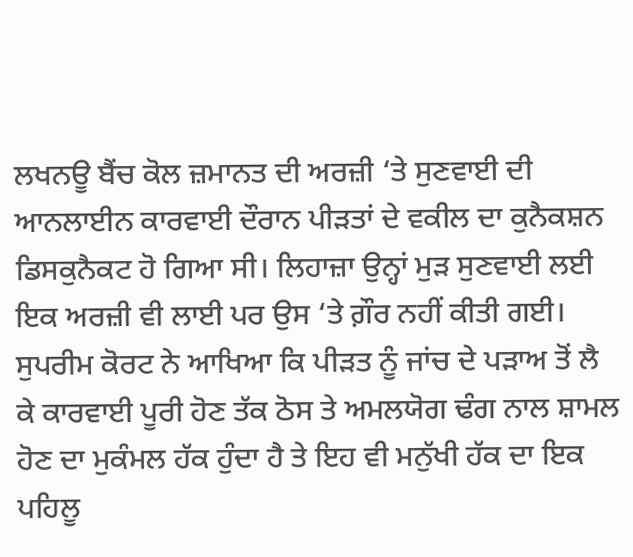ਲਖਨਊ ਬੈਂਚ ਕੋਲ ਜ਼ਮਾਨਤ ਦੀ ਅਰਜ਼ੀ ‘ਤੇ ਸੁਣਵਾਈ ਦੀ ਆਨਲਾਈਨ ਕਾਰਵਾਈ ਦੌਰਾਨ ਪੀੜਤਾਂ ਦੇ ਵਕੀਲ ਦਾ ਕੁਨੈਕਸ਼ਨ ਡਿਸਕੁਨੈਕਟ ਹੋ ਗਿਆ ਸੀ। ਲਿਹਾਜ਼ਾ ਉਨ੍ਹਾਂ ਮੁੜ ਸੁਣਵਾਈ ਲਈ ਇਕ ਅਰਜ਼ੀ ਵੀ ਲਾਈ ਪਰ ਉਸ ‘ਤੇ ਗ਼ੌਰ ਨਹੀਂ ਕੀਤੀ ਗਈ। ਸੁਪਰੀਮ ਕੋਰਟ ਨੇ ਆਖਿਆ ਕਿ ਪੀੜਤ ਨੂੰ ਜਾਂਚ ਦੇ ਪੜਾਅ ਤੋਂ ਲੈ ਕੇ ਕਾਰਵਾਈ ਪੂਰੀ ਹੋਣ ਤੱਕ ਠੋਸ ਤੇ ਅਮਲਯੋਗ ਢੰਗ ਨਾਲ ਸ਼ਾਮਲ ਹੋਣ ਦਾ ਮੁਕੰਮਲ ਹੱਕ ਹੁੰਦਾ ਹੈ ਤੇ ਇਹ ਵੀ ਮਨੁੱਖੀ ਹੱਕ ਦਾ ਇਕ ਪਹਿਲੂ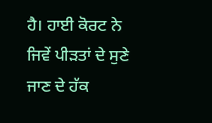ਹੈ। ਹਾਈ ਕੋਰਟ ਨੇ ਜਿਵੇਂ ਪੀੜਤਾਂ ਦੇ ਸੁਣੇ ਜਾਣ ਦੇ ਹੱਕ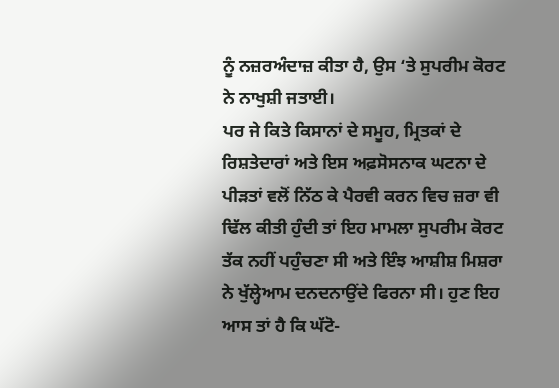ਨੂੰ ਨਜ਼ਰਅੰਦਾਜ਼ ਕੀਤਾ ਹੈ, ਉਸ ‘ਤੇ ਸੁਪਰੀਮ ਕੋਰਟ ਨੇ ਨਾਖੁਸ਼ੀ ਜਤਾਈ।
ਪਰ ਜੇ ਕਿਤੇ ਕਿਸਾਨਾਂ ਦੇ ਸਮੂਹ, ਮ੍ਰਿਤਕਾਂ ਦੇ ਰਿਸ਼ਤੇਦਾਰਾਂ ਅਤੇ ਇਸ ਅਫ਼ਸੋਸਨਾਕ ਘਟਨਾ ਦੇ ਪੀੜਤਾਂ ਵਲੋਂ ਨਿੱਠ ਕੇ ਪੈਰਵੀ ਕਰਨ ਵਿਚ ਜ਼ਰਾ ਵੀ ਢਿੱਲ ਕੀਤੀ ਹੁੰਦੀ ਤਾਂ ਇਹ ਮਾਮਲਾ ਸੁਪਰੀਮ ਕੋਰਟ ਤੱਕ ਨਹੀਂ ਪਹੁੰਚਣਾ ਸੀ ਅਤੇ ਇੰਝ ਆਸ਼ੀਸ਼ ਮਿਸ਼ਰਾ ਨੇ ਖੁੱਲ੍ਹੇਆਮ ਦਨਦਨਾਉਂਦੇ ਫਿਰਨਾ ਸੀ। ਹੁਣ ਇਹ ਆਸ ਤਾਂ ਹੈ ਕਿ ਘੱਟੋ-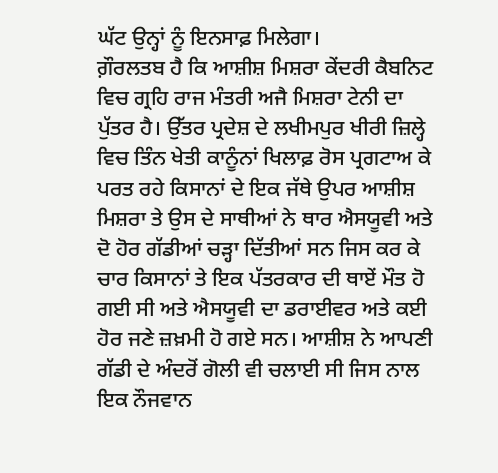ਘੱਟ ਉਨ੍ਹਾਂ ਨੂੰ ਇਨਸਾਫ਼ ਮਿਲੇਗਾ।
ਗ਼ੌਰਲਤਬ ਹੈ ਕਿ ਆਸ਼ੀਸ਼ ਮਿਸ਼ਰਾ ਕੇਂਦਰੀ ਕੈਬਨਿਟ ਵਿਚ ਗ੍ਰਹਿ ਰਾਜ ਮੰਤਰੀ ਅਜੈ ਮਿਸ਼ਰਾ ਟੇਨੀ ਦਾ ਪੁੱਤਰ ਹੈ। ਉੱਤਰ ਪ੍ਰਦੇਸ਼ ਦੇ ਲਖੀਮਪੁਰ ਖੀਰੀ ਜ਼ਿਲ੍ਹੇ ਵਿਚ ਤਿੰਨ ਖੇਤੀ ਕਾਨੂੰਨਾਂ ਖਿਲਾਫ਼ ਰੋਸ ਪ੍ਰਗਟਾਅ ਕੇ ਪਰਤ ਰਹੇ ਕਿਸਾਨਾਂ ਦੇ ਇਕ ਜੱਥੇ ਉਪਰ ਆਸ਼ੀਸ਼ ਮਿਸ਼ਰਾ ਤੇ ਉਸ ਦੇ ਸਾਥੀਆਂ ਨੇ ਥਾਰ ਐਸਯੂਵੀ ਅਤੇ ਦੋ ਹੋਰ ਗੱਡੀਆਂ ਚੜ੍ਹਾ ਦਿੱਤੀਆਂ ਸਨ ਜਿਸ ਕਰ ਕੇ ਚਾਰ ਕਿਸਾਨਾਂ ਤੇ ਇਕ ਪੱਤਰਕਾਰ ਦੀ ਥਾਏਂ ਮੌਤ ਹੋ ਗਈ ਸੀ ਅਤੇ ਐਸਯੂਵੀ ਦਾ ਡਰਾਈਵਰ ਅਤੇ ਕਈ ਹੋਰ ਜਣੇ ਜ਼ਖ਼ਮੀ ਹੋ ਗਏ ਸਨ। ਆਸ਼ੀਸ਼ ਨੇ ਆਪਣੀ ਗੱਡੀ ਦੇ ਅੰਦਰੋਂ ਗੋਲੀ ਵੀ ਚਲਾਈ ਸੀ ਜਿਸ ਨਾਲ ਇਕ ਨੌਜਵਾਨ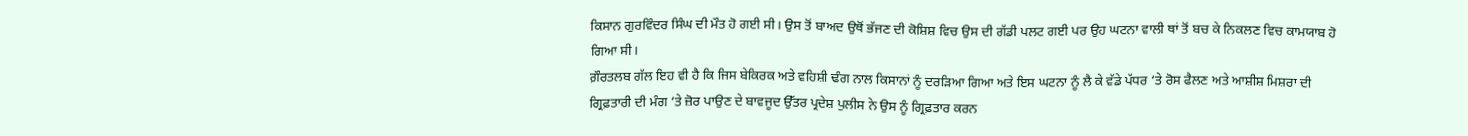ਕਿਸਾਨ ਗੁਰਵਿੰਦਰ ਸਿੰਘ ਦੀ ਮੌਤ ਹੋ ਗਈ ਸੀ। ਉਸ ਤੋਂ ਬਾਅਦ ਉਥੋਂ ਭੱਜਣ ਦੀ ਕੋਸ਼ਿਸ਼ ਵਿਚ ਉਸ ਦੀ ਗੱਡੀ ਪਲਟ ਗਈ ਪਰ ਉਹ ਘਟਨਾ ਵਾਲੀ ਥਾਂ ਤੋਂ ਬਚ ਕੇ ਨਿਕਲਣ ਵਿਚ ਕਾਮਯਾਬ ਹੋ ਗਿਆ ਸੀ।
ਗ਼ੌਰਤਲਬ ਗੱਲ ਇਹ ਵੀ ਹੈ ਕਿ ਜਿਸ ਬੇਕਿਰਕ ਅਤੇ ਵਹਿਸ਼ੀ ਢੰਗ ਨਾਲ ਕਿਸਾਨਾਂ ਨੂੰ ਦਰੜਿਆ ਗਿਆ ਅਤੇ ਇਸ ਘਟਨਾ ਨੂੰ ਲੈ ਕੇ ਵੱਡੇ ਪੱਧਰ ‘ਤੇ ਰੋਸ ਫੈਲਣ ਅਤੇ ਆਸ਼ੀਸ਼ ਮਿਸ਼ਰਾ ਦੀ ਗ੍ਰਿਫ਼ਤਾਰੀ ਦੀ ਮੰਗ ‘ਤੇ ਜ਼ੋਰ ਪਾਉਣ ਦੇ ਬਾਵਜੂਦ ਉੱਤਰ ਪ੍ਰਦੇਸ਼ ਪੁਲੀਸ ਨੇ ਉਸ ਨੂੰ ਗ੍ਰਿਫ਼ਤਾਰ ਕਰਨ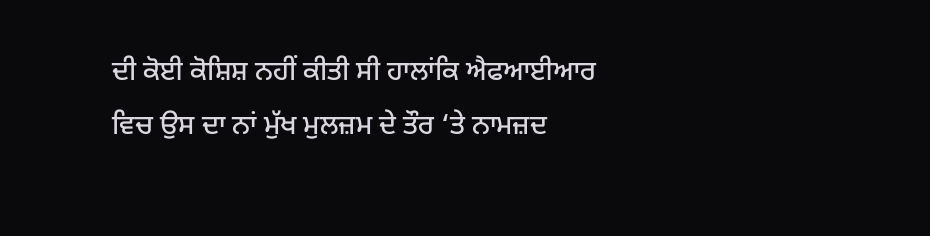ਦੀ ਕੋਈ ਕੋਸ਼ਿਸ਼ ਨਹੀਂ ਕੀਤੀ ਸੀ ਹਾਲਾਂਕਿ ਐਫਆਈਆਰ ਵਿਚ ਉਸ ਦਾ ਨਾਂ ਮੁੱਖ ਮੁਲਜ਼ਮ ਦੇ ਤੌਰ ‘ਤੇ ਨਾਮਜ਼ਦ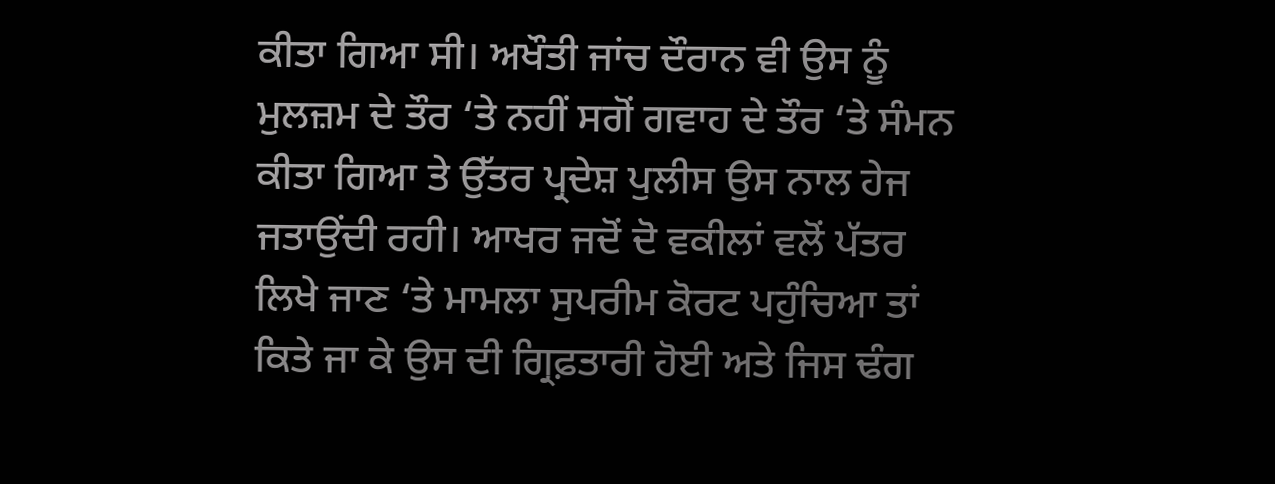ਕੀਤਾ ਗਿਆ ਸੀ। ਅਖੌਤੀ ਜਾਂਚ ਦੌਰਾਨ ਵੀ ਉਸ ਨੂੰ ਮੁਲਜ਼ਮ ਦੇ ਤੌਰ ‘ਤੇ ਨਹੀਂ ਸਗੋਂ ਗਵਾਹ ਦੇ ਤੌਰ ‘ਤੇ ਸੰਮਨ ਕੀਤਾ ਗਿਆ ਤੇ ਉੱਤਰ ਪ੍ਰਦੇਸ਼ ਪੁਲੀਸ ਉਸ ਨਾਲ ਹੇਜ ਜਤਾਉਂਦੀ ਰਹੀ। ਆਖਰ ਜਦੋਂ ਦੋ ਵਕੀਲਾਂ ਵਲੋਂ ਪੱਤਰ ਲਿਖੇ ਜਾਣ ‘ਤੇ ਮਾਮਲਾ ਸੁਪਰੀਮ ਕੋਰਟ ਪਹੁੰਚਿਆ ਤਾਂ ਕਿਤੇ ਜਾ ਕੇ ਉਸ ਦੀ ਗ੍ਰਿਫ਼ਤਾਰੀ ਹੋਈ ਅਤੇ ਜਿਸ ਢੰਗ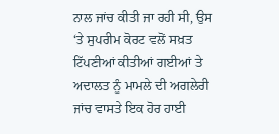ਨਾਲ ਜਾਂਚ ਕੀਤੀ ਜਾ ਰਹੀ ਸੀ, ਉਸ ‘ਤੇ ਸੁਪਰੀਮ ਕੋਰਟ ਵਲੋਂ ਸਖ਼ਤ ਟਿੱਪਣੀਆਂ ਕੀਤੀਆਂ ਗਈਆਂ ਤੇ ਅਦਾਲਤ ਨੂੰ ਮਾਮਲੇ ਦੀ ਅਗਲੇਰੀ ਜਾਂਚ ਵਾਸਤੇ ਇਕ ਹੋਰ ਹਾਈ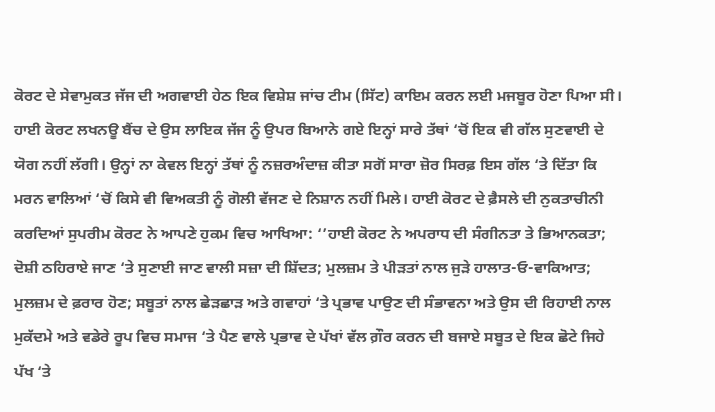ਕੋਰਟ ਦੇ ਸੇਵਾਮੁਕਤ ਜੱਜ ਦੀ ਅਗਵਾਈ ਹੇਠ ਇਕ ਵਿਸ਼ੇਸ਼ ਜਾਂਚ ਟੀਮ (ਸਿੱਟ) ਕਾਇਮ ਕਰਨ ਲਈ ਮਜਬੂਰ ਹੋਣਾ ਪਿਆ ਸੀ।
ਹਾਈ ਕੋਰਟ ਲਖਨਊ ਬੈਂਚ ਦੇ ਉਸ ਲਾਇਕ ਜੱਜ ਨੂੰ ਉਪਰ ਬਿਆਨੇ ਗਏ ਇਨ੍ਹਾਂ ਸਾਰੇ ਤੱਥਾਂ ‘ਚੋਂ ਇਕ ਵੀ ਗੱਲ ਸੁਣਵਾਈ ਦੇ ਯੋਗ ਨਹੀਂ ਲੱਗੀ। ਉਨ੍ਹਾਂ ਨਾ ਕੇਵਲ ਇਨ੍ਹਾਂ ਤੱਥਾਂ ਨੂੰ ਨਜ਼ਰਅੰਦਾਜ਼ ਕੀਤਾ ਸਗੋਂ ਸਾਰਾ ਜ਼ੋਰ ਸਿਰਫ਼ ਇਸ ਗੱਲ ‘ਤੇ ਦਿੱਤਾ ਕਿ ਮਰਨ ਵਾਲਿਆਂ ‘ਚੋਂ ਕਿਸੇ ਵੀ ਵਿਅਕਤੀ ਨੂੰ ਗੋਲੀ ਵੱਜਣ ਦੇ ਨਿਸ਼ਾਨ ਨਹੀਂ ਮਿਲੇ। ਹਾਈ ਕੋਰਟ ਦੇ ਫ਼ੈਸਲੇ ਦੀ ਨੁਕਤਾਚੀਨੀ ਕਰਦਿਆਂ ਸੁਪਰੀਮ ਕੋਰਟ ਨੇ ਆਪਣੇ ਹੁਕਮ ਵਿਚ ਆਖਿਆ: ‘’ਹਾਈ ਕੋਰਟ ਨੇ ਅਪਰਾਧ ਦੀ ਸੰਗੀਨਤਾ ਤੇ ਭਿਆਨਕਤਾ; ਦੋਸ਼ੀ ਠਹਿਰਾਏ ਜਾਣ ‘ਤੇ ਸੁਣਾਈ ਜਾਣ ਵਾਲੀ ਸਜ਼ਾ ਦੀ ਸ਼ਿੱਦਤ; ਮੁਲਜ਼ਮ ਤੇ ਪੀੜਤਾਂ ਨਾਲ ਜੁੜੇ ਹਾਲਾਤ-ਓ-ਵਾਕਿਆਤ; ਮੁਲਜ਼ਮ ਦੇ ਫ਼ਰਾਰ ਹੋਣ; ਸਬੂਤਾਂ ਨਾਲ ਛੇੜਛਾੜ ਅਤੇ ਗਵਾਹਾਂ ‘ਤੇ ਪ੍ਰਭਾਵ ਪਾਉਣ ਦੀ ਸੰਭਾਵਨਾ ਅਤੇ ਉਸ ਦੀ ਰਿਹਾਈ ਨਾਲ ਮੁਕੱਦਮੇ ਅਤੇ ਵਡੇਰੇ ਰੂਪ ਵਿਚ ਸਮਾਜ ‘ਤੇ ਪੈਣ ਵਾਲੇ ਪ੍ਰਭਾਵ ਦੇ ਪੱਖਾਂ ਵੱਲ ਗ਼ੌਰ ਕਰਨ ਦੀ ਬਜਾਏ ਸਬੂਤ ਦੇ ਇਕ ਛੋਟੇ ਜਿਹੇ ਪੱਖ ‘ਤੇ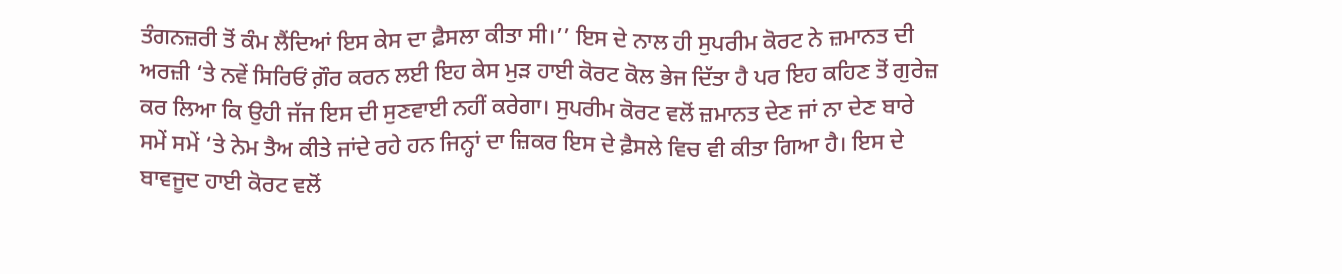ਤੰਗਨਜ਼ਰੀ ਤੋਂ ਕੰਮ ਲੈਂਦਿਆਂ ਇਸ ਕੇਸ ਦਾ ਫ਼ੈਸਲਾ ਕੀਤਾ ਸੀ।’’ ਇਸ ਦੇ ਨਾਲ ਹੀ ਸੁਪਰੀਮ ਕੋਰਟ ਨੇ ਜ਼ਮਾਨਤ ਦੀ ਅਰਜ਼ੀ ‘ਤੇ ਨਵੇਂ ਸਿਰਿਓਂ ਗ਼ੌਰ ਕਰਨ ਲਈ ਇਹ ਕੇਸ ਮੁੜ ਹਾਈ ਕੋਰਟ ਕੋਲ ਭੇਜ ਦਿੱਤਾ ਹੈ ਪਰ ਇਹ ਕਹਿਣ ਤੋਂ ਗੁਰੇਜ਼ ਕਰ ਲਿਆ ਕਿ ਉਹੀ ਜੱਜ ਇਸ ਦੀ ਸੁਣਵਾਈ ਨਹੀਂ ਕਰੇਗਾ। ਸੁਪਰੀਮ ਕੋਰਟ ਵਲੋਂ ਜ਼ਮਾਨਤ ਦੇਣ ਜਾਂ ਨਾ ਦੇਣ ਬਾਰੇ ਸਮੇਂ ਸਮੇਂ ‘ਤੇ ਨੇਮ ਤੈਅ ਕੀਤੇ ਜਾਂਦੇ ਰਹੇ ਹਨ ਜਿਨ੍ਹਾਂ ਦਾ ਜ਼ਿਕਰ ਇਸ ਦੇ ਫ਼ੈਸਲੇ ਵਿਚ ਵੀ ਕੀਤਾ ਗਿਆ ਹੈ। ਇਸ ਦੇ ਬਾਵਜੂਦ ਹਾਈ ਕੋਰਟ ਵਲੋਂ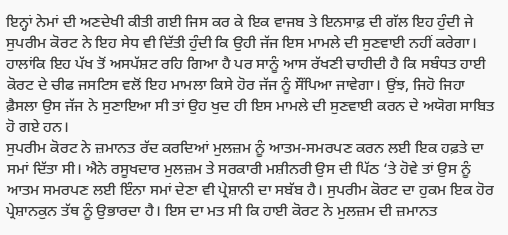ਇਨ੍ਹਾਂ ਨੇਮਾਂ ਦੀ ਅਣਦੇਖੀ ਕੀਤੀ ਗਈ ਜਿਸ ਕਰ ਕੇ ਇਕ ਵਾਜਬ ਤੇ ਇਨਸਾਫ਼ ਦੀ ਗੱਲ ਇਹ ਹੁੰਦੀ ਜੇ ਸੁਪਰੀਮ ਕੋਰਟ ਨੇ ਇਹ ਸੇਧ ਵੀ ਦਿੱਤੀ ਹੁੰਦੀ ਕਿ ਉਹੀ ਜੱਜ ਇਸ ਮਾਮਲੇ ਦੀ ਸੁਣਵਾਈ ਨਹੀਂ ਕਰੇਗਾ। ਹਾਲਾਂਕਿ ਇਹ ਪੱਖ ਤੋਂ ਅਸਪੱਸ਼ਟ ਰਹਿ ਗਿਆ ਹੈ ਪਰ ਸਾਨੂੰ ਆਸ ਰੱਖਣੀ ਚਾਹੀਦੀ ਹੈ ਕਿ ਸਬੰਧਤ ਹਾਈ ਕੋਰਟ ਦੇ ਚੀਫ ਜਸਟਿਸ ਵਲੋਂ ਇਹ ਮਾਮਲਾ ਕਿਸੇ ਹੋਰ ਜੱਜ ਨੂੰ ਸੌਂਪਿਆ ਜਾਵੇਗਾ। ਉਂਝ, ਜਿਹੋ ਜਿਹਾ ਫ਼ੈਸਲਾ ਉਸ ਜੱਜ ਨੇ ਸੁਣਾਇਆ ਸੀ ਤਾਂ ਉਹ ਖੁਦ ਹੀ ਇਸ ਮਾਮਲੇ ਦੀ ਸੁਣਵਾਈ ਕਰਨ ਦੇ ਅਯੋਗ ਸਾਬਿਤ ਹੋ ਗਏ ਹਨ।
ਸੁਪਰੀਮ ਕੋਰਟ ਨੇ ਜ਼ਮਾਨਤ ਰੱਦ ਕਰਦਿਆਂ ਮੁਲਜ਼ਮ ਨੂੰ ਆਤਮ-ਸਮਰਪਣ ਕਰਨ ਲਈ ਇਕ ਹਫ਼ਤੇ ਦਾ ਸਮਾਂ ਦਿੱਤਾ ਸੀ। ਐਨੇ ਰਸੂਖਦਾਰ ਮੁਲਜ਼ਮ ਤੇ ਸਰਕਾਰੀ ਮਸ਼ੀਨਰੀ ਉਸ ਦੀ ਪਿੱਠ ‘ਤੇ ਹੋਵੇ ਤਾਂ ਉਸ ਨੂੰ ਆਤਮ ਸਮਰਪਣ ਲਈ ਇੰਨਾ ਸਮਾਂ ਦੇਣਾ ਵੀ ਪ੍ਰੇਸ਼ਾਨੀ ਦਾ ਸਬੱਬ ਹੈ। ਸੁਪਰੀਮ ਕੋਰਟ ਦਾ ਹੁਕਮ ਇਕ ਹੋਰ ਪ੍ਰੇਸ਼ਾਨਕੁਨ ਤੱਥ ਨੂੰ ਉਭਾਰਦਾ ਹੈ। ਇਸ ਦਾ ਮਤ ਸੀ ਕਿ ਹਾਈ ਕੋਰਟ ਨੇ ਮੁਲਜ਼ਮ ਦੀ ਜ਼ਮਾਨਤ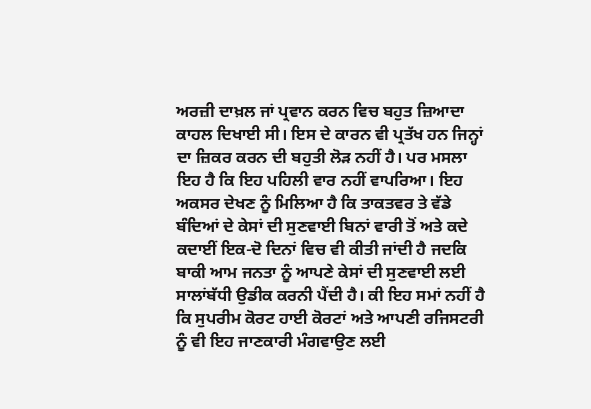ਅਰਜ਼ੀ ਦਾਖ਼ਲ ਜਾਂ ਪ੍ਰਵਾਨ ਕਰਨ ਵਿਚ ਬਹੁਤ ਜ਼ਿਆਦਾ ਕਾਹਲ ਦਿਖਾਈ ਸੀ। ਇਸ ਦੇ ਕਾਰਨ ਵੀ ਪ੍ਰਤੱਖ ਹਨ ਜਿਨ੍ਹਾਂ ਦਾ ਜ਼ਿਕਰ ਕਰਨ ਦੀ ਬਹੁਤੀ ਲੋੜ ਨਹੀਂ ਹੈ। ਪਰ ਮਸਲਾ ਇਹ ਹੈ ਕਿ ਇਹ ਪਹਿਲੀ ਵਾਰ ਨਹੀਂ ਵਾਪਰਿਆ। ਇਹ ਅਕਸਰ ਦੇਖਣ ਨੂੰ ਮਿਲਿਆ ਹੈ ਕਿ ਤਾਕਤਵਰ ਤੇ ਵੱਡੇ ਬੰਦਿਆਂ ਦੇ ਕੇਸਾਂ ਦੀ ਸੁਣਵਾਈ ਬਿਨਾਂ ਵਾਰੀ ਤੋਂ ਅਤੇ ਕਦੇ ਕਦਾਈਂ ਇਕ-ਦੋ ਦਿਨਾਂ ਵਿਚ ਵੀ ਕੀਤੀ ਜਾਂਦੀ ਹੈ ਜਦਕਿ ਬਾਕੀ ਆਮ ਜਨਤਾ ਨੂੰ ਆਪਣੇ ਕੇਸਾਂ ਦੀ ਸੁਣਵਾਈ ਲਈ ਸਾਲਾਂਬੱਧੀ ਉਡੀਕ ਕਰਨੀ ਪੈਂਦੀ ਹੈ। ਕੀ ਇਹ ਸਮਾਂ ਨਹੀਂ ਹੈ ਕਿ ਸੁਪਰੀਮ ਕੋਰਟ ਹਾਈ ਕੋਰਟਾਂ ਅਤੇ ਆਪਣੀ ਰਜਿਸਟਰੀ ਨੂੰ ਵੀ ਇਹ ਜਾਣਕਾਰੀ ਮੰਗਵਾਉਣ ਲਈ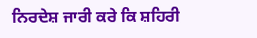ਨਿਰਦੇਸ਼ ਜਾਰੀ ਕਰੇ ਕਿ ਸ਼ਹਿਰੀ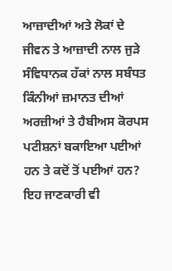ਆਜ਼ਾਦੀਆਂ ਅਤੇ ਲੋਕਾਂ ਦੇ ਜੀਵਨ ਤੇ ਆਜ਼ਾਦੀ ਨਾਲ ਜੁੜੇ ਸੰਵਿਧਾਨਕ ਹੱਕਾਂ ਨਾਲ ਸਬੰਧਤ ਕਿੰਨੀਆਂ ਜ਼ਮਾਨਤ ਦੀਆਂ ਅਰਜ਼ੀਆਂ ਤੇ ਹੈਬੀਅਸ ਕੋਰਪਸ ਪਟੀਸ਼ਨਾਂ ਬਕਾਇਆ ਪਈਆਂ ਹਨ ਤੇ ਕਦੋਂ ਤੋਂ ਪਈਆਂ ਹਨ? ਇਹ ਜਾਣਕਾਰੀ ਵੀ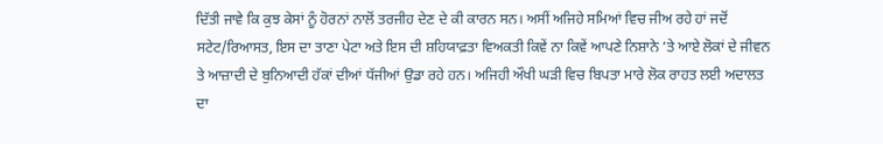ਦਿੱਤੀ ਜਾਵੇ ਕਿ ਕੁਝ ਕੇਸਾਂ ਨੂੰ ਹੋਰਨਾਂ ਨਾਲੋਂ ਤਰਜੀਹ ਦੇਣ ਦੇ ਕੀ ਕਾਰਨ ਸਨ। ਅਸੀਂ ਅਜਿਹੇ ਸਮਿਆਂ ਵਿਚ ਜੀਅ ਰਹੇ ਹਾਂ ਜਦੋਂ ਸਟੇਟ/ਰਿਆਸਤ, ਇਸ ਦਾ ਤਾਣਾ ਪੇਟਾ ਅਤੇ ਇਸ ਦੀ ਸ਼ਹਿਯਾਫ਼ਤਾ ਵਿਅਕਤੀ ਕਿਵੇਂ ਨਾ ਕਿਵੇਂ ਆਪਣੇ ਨਿਸ਼ਾਨੇ ‘ਤੇ ਆਏ ਲੋਕਾਂ ਦੇ ਜੀਵਨ ਤੇ ਆਜ਼ਾਦੀ ਦੇ ਬੁਨਿਆਦੀ ਹੱਕਾਂ ਦੀਆਂ ਧੱਜੀਆਂ ਉਡਾ ਰਹੇ ਹਨ। ਅਜਿਹੀ ਔਖੀ ਘੜੀ ਵਿਚ ਬਿਪਤਾ ਮਾਰੇ ਲੋਕ ਰਾਹਤ ਲਈ ਅਦਾਲਤ ਦਾ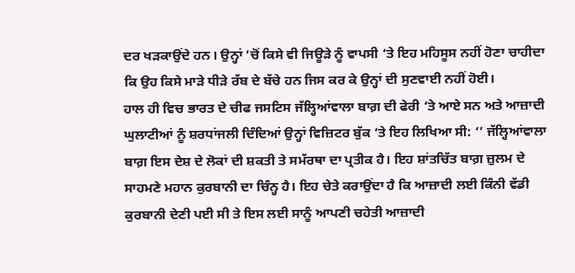ਦਰ ਖੜਕਾਉਂਦੇ ਹਨ। ਉਨ੍ਹਾਂ ‘ਚੋਂ ਕਿਸੇ ਵੀ ਜਿਊੜੇ ਨੂੰ ਵਾਪਸੀ ‘ਤੇ ਇਹ ਮਹਿਸੂਸ ਨਹੀਂ ਹੋਣਾ ਚਾਹੀਦਾ ਕਿ ਉਹ ਕਿਸੇ ਮਾੜੇ ਧੀੜੇ ਰੱਬ ਦੇ ਬੱਚੇ ਹਨ ਜਿਸ ਕਰ ਕੇ ਉਨ੍ਹਾਂ ਦੀ ਸੁਣਵਾਈ ਨਹੀਂ ਹੋਈ।
ਹਾਲ ਹੀ ਵਿਚ ਭਾਰਤ ਦੇ ਚੀਫ ਜਸਟਿਸ ਜੱਲ੍ਹਿਆਂਵਾਲਾ ਬਾਗ਼ ਦੀ ਫੇਰੀ ‘ਤੇ ਆਏ ਸਨ ਅਤੇ ਆਜ਼ਾਦੀ ਘੁਲਾਟੀਆਂ ਨੂੰ ਸ਼ਰਧਾਂਜਲੀ ਦਿੰਦਿਆਂ ਉਨ੍ਹਾਂ ਵਿਜ਼ਿਟਰ ਬੁੱਕ ‘ਤੇ ਇਹ ਲਿਖਿਆ ਸੀ: ‘’ ਜੱਲ੍ਹਿਆਂਵਾਲਾ ਬਾਗ਼ ਇਸ ਦੇਸ਼ ਦੇ ਲੋਕਾਂ ਦੀ ਸ਼ਕਤੀ ਤੇ ਸਮੱਰਥਾ ਦਾ ਪ੍ਰਤੀਕ ਹੈ। ਇਹ ਸ਼ਾਂਤਚਿੱਤ ਬਾਗ਼ ਜ਼ੁਲਮ ਦੇ ਸਾਹਮਣੇ ਮਹਾਨ ਕੁਰਬਾਨੀ ਦਾ ਚਿੰਨ੍ਹ ਹੈ। ਇਹ ਚੇਤੇ ਕਰਾਉਂਦਾ ਹੈ ਕਿ ਆਜ਼ਾਦੀ ਲਈ ਕਿੰਨੀ ਵੱਡੀ ਕੁਰਬਾਨੀ ਦੇਣੀ ਪਈ ਸੀ ਤੇ ਇਸ ਲਈ ਸਾਨੂੰ ਆਪਣੀ ਚਹੇਤੀ ਆਜ਼ਾਦੀ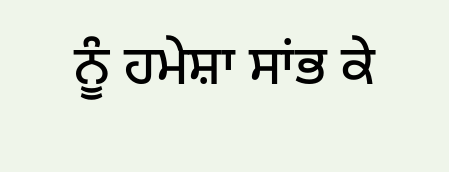ਨੂੰ ਹਮੇਸ਼ਾ ਸਾਂਭ ਕੇ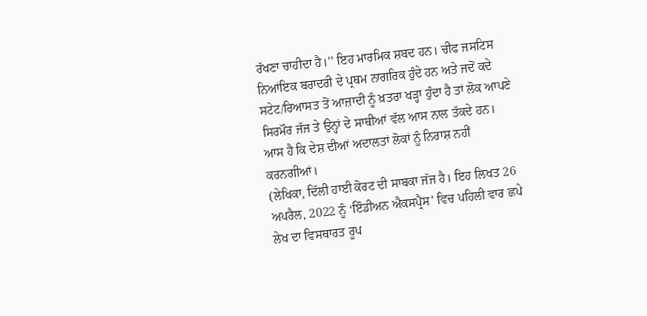ਰੱਖਣਾ ਚਾਹੀਦਾ ਹੈ।’’ ਇਹ ਮਾਰਮਿਕ ਸ਼ਬਦ ਹਨ। ਚੀਫ ਜਸਟਿਸ ਨਿਆਂਇਕ ਬਰਾਦਰੀ ਦੇ ਪ੍ਰਥਮ ਨਾਗਰਿਕ ਹੁੰਦੇ ਹਨ ਅਤੇ ਜਦੋਂ ਕਦੇ ਸਟੇਟ/ਰਿਆਸਤ ਤੋਂ ਆਜ਼ਾਦੀ ਨੂੰ ਖ਼ਤਰਾ ਖੜ੍ਹਾ ਹੁੰਦਾ ਹੈ ਤਾਂ ਲੋਕ ਆਪਣੇ ਸਿਰਮੌਰ ਜੱਜ ਤੇ ਉਨ੍ਹਾਂ ਦੇ ਸਾਥੀਆਂ ਵੱਲ ਆਸ ਨਾਲ ਤੱਕਦੇ ਹਨ। ਆਸ ਹੈ ਕਿ ਦੇਸ਼ ਦੀਆਂ ਅਦਾਲਤਾਂ ਲੋਕਾਂ ਨੂੰ ਨਿਰਾਸ਼ ਨਹੀਂ ਕਰਨਗੀਆਂ।
(ਲੇਖਿਕਾ, ਦਿੱਲੀ ਹਾਈ ਕੋਰਟ ਦੀ ਸਾਬਕਾ ਜੱਜ ਹੈ। ਇਹ ਲਿਖਤ 26 ਅਪਰੈਲ, 2022 ਨੂੰ ‘ਇੰਡੀਅਨ ਐਕਸਪ੍ਰੈਸ’ ਵਿਚ ਪਹਿਲੀ ਵਾਰ ਛਪੇ ਲੇਖ ਦਾ ਵਿਸਥਾਰਤ ਰੂਪ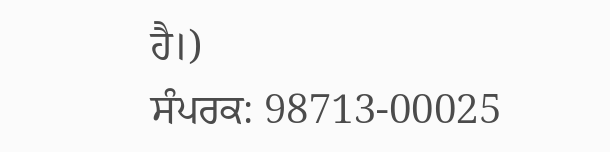ਹੈ।)
ਸੰਪਰਕ: 98713-00025